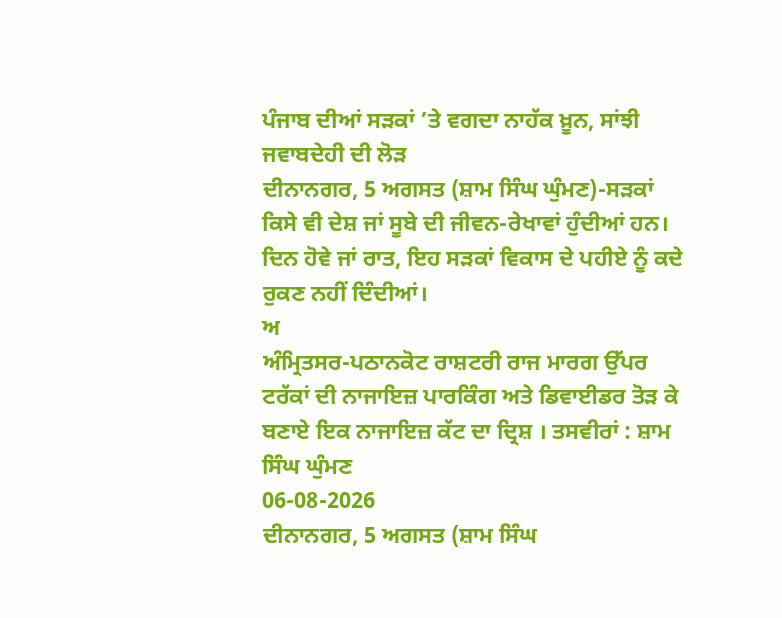ਪੰਜਾਬ ਦੀਆਂ ਸੜਕਾਂ ’ਤੇ ਵਗਦਾ ਨਾਹੱਕ ਖ਼ੂਨ, ਸਾਂਝੀ ਜਵਾਬਦੇਹੀ ਦੀ ਲੋੜ
ਦੀਨਾਨਗਰ, 5 ਅਗਸਤ (ਸ਼ਾਮ ਸਿੰਘ ਘੁੰਮਣ)-ਸੜਕਾਂ ਕਿਸੇ ਵੀ ਦੇਸ਼ ਜਾਂ ਸੂਬੇ ਦੀ ਜੀਵਨ-ਰੇਖਾਵਾਂ ਹੁੰਦੀਆਂ ਹਨ। ਦਿਨ ਹੋਵੇ ਜਾਂ ਰਾਤ, ਇਹ ਸੜਕਾਂ ਵਿਕਾਸ ਦੇ ਪਹੀਏ ਨੂੰ ਕਦੇ ਰੁਕਣ ਨਹੀਂ ਦਿੰਦੀਆਂ।
ਅ
ਅੰਮ੍ਰਿਤਸਰ-ਪਠਾਨਕੋਟ ਰਾਸ਼ਟਰੀ ਰਾਜ ਮਾਰਗ ਉੱਪਰ ਟਰੱਕਾਂ ਦੀ ਨਾਜਾਇਜ਼ ਪਾਰਕਿੰਗ ਅਤੇ ਡਿਵਾਈਡਰ ਤੋੜ ਕੇ ਬਣਾਏ ਇਕ ਨਾਜਾਇਜ਼ ਕੱਟ ਦਾ ਦ੍ਰਿਸ਼ । ਤਸਵੀਰਾਂ : ਸ਼ਾਮ ਸਿੰਘ ਘੁੰਮਣ
06-08-2026
ਦੀਨਾਨਗਰ, 5 ਅਗਸਤ (ਸ਼ਾਮ ਸਿੰਘ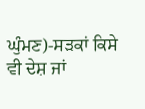ਘੁੰਮਣ)-ਸੜਕਾਂ ਕਿਸੇ ਵੀ ਦੇਸ਼ ਜਾਂ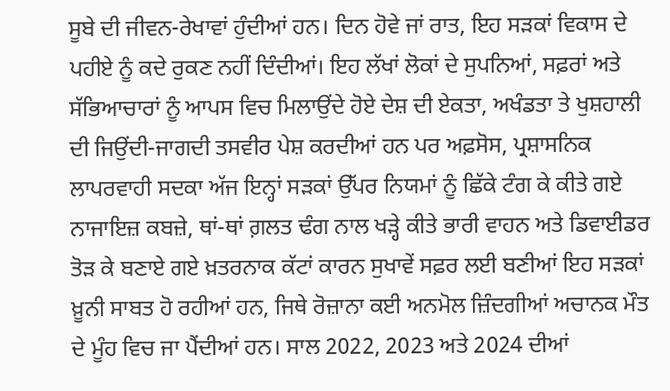ਸੂਬੇ ਦੀ ਜੀਵਨ-ਰੇਖਾਵਾਂ ਹੁੰਦੀਆਂ ਹਨ। ਦਿਨ ਹੋਵੇ ਜਾਂ ਰਾਤ, ਇਹ ਸੜਕਾਂ ਵਿਕਾਸ ਦੇ ਪਹੀਏ ਨੂੰ ਕਦੇ ਰੁਕਣ ਨਹੀਂ ਦਿੰਦੀਆਂ। ਇਹ ਲੱਖਾਂ ਲੋਕਾਂ ਦੇ ਸੁਪਨਿਆਂ, ਸਫ਼ਰਾਂ ਅਤੇ ਸੱਭਿਆਚਾਰਾਂ ਨੂੰ ਆਪਸ ਵਿਚ ਮਿਲਾਉਂਦੇ ਹੋਏ ਦੇਸ਼ ਦੀ ਏਕਤਾ, ਅਖੰਡਤਾ ਤੇ ਖੁਸ਼ਹਾਲੀ ਦੀ ਜਿਉਂਦੀ-ਜਾਗਦੀ ਤਸਵੀਰ ਪੇਸ਼ ਕਰਦੀਆਂ ਹਨ ਪਰ ਅਫ਼ਸੋਸ, ਪ੍ਰਸ਼ਾਸਨਿਕ ਲਾਪਰਵਾਹੀ ਸਦਕਾ ਅੱਜ ਇਨ੍ਹਾਂ ਸੜਕਾਂ ਉੱਪਰ ਨਿਯਮਾਂ ਨੂੰ ਛਿੱਕੇ ਟੰਗ ਕੇ ਕੀਤੇ ਗਏ ਨਾਜਾਇਜ਼ ਕਬਜ਼ੇ, ਥਾਂ-ਥਾਂ ਗ਼ਲਤ ਢੰਗ ਨਾਲ ਖੜ੍ਹੇ ਕੀਤੇ ਭਾਰੀ ਵਾਹਨ ਅਤੇ ਡਿਵਾਈਡਰ ਤੋੜ ਕੇ ਬਣਾਏ ਗਏ ਖ਼ਤਰਨਾਕ ਕੱਟਾਂ ਕਾਰਨ ਸੁਖਾਵੇਂ ਸਫ਼ਰ ਲਈ ਬਣੀਆਂ ਇਹ ਸੜਕਾਂ ਖ਼ੂਨੀ ਸਾਬਤ ਹੋ ਰਹੀਆਂ ਹਨ, ਜਿਥੇ ਰੋਜ਼ਾਨਾ ਕਈ ਅਨਮੋਲ ਜ਼ਿੰਦਗੀਆਂ ਅਚਾਨਕ ਮੌਤ ਦੇ ਮੂੰਹ ਵਿਚ ਜਾ ਪੈਂਦੀਆਂ ਹਨ। ਸਾਲ 2022, 2023 ਅਤੇ 2024 ਦੀਆਂ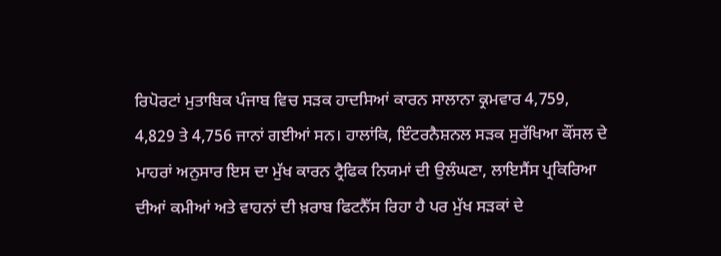ਰਿਪੋਰਟਾਂ ਮੁਤਾਬਿਕ ਪੰਜਾਬ ਵਿਚ ਸੜਕ ਹਾਦਸਿਆਂ ਕਾਰਨ ਸਾਲਾਨਾ ਕ੍ਰਮਵਾਰ 4,759, 4,829 ਤੇ 4,756 ਜਾਨਾਂ ਗਈਆਂ ਸਨ। ਹਾਲਾਂਕਿ, ਇੰਟਰਨੈਸ਼ਨਲ ਸੜਕ ਸੁਰੱਖਿਆ ਕੌਂਸਲ ਦੇ ਮਾਹਰਾਂ ਅਨੁਸਾਰ ਇਸ ਦਾ ਮੁੱਖ ਕਾਰਨ ਟ੍ਰੈਫਿਕ ਨਿਯਮਾਂ ਦੀ ਉਲੰਘਣਾ, ਲਾਇਸੈਂਸ ਪ੍ਰਕਿਰਿਆ ਦੀਆਂ ਕਮੀਆਂ ਅਤੇ ਵਾਹਨਾਂ ਦੀ ਖ਼ਰਾਬ ਫਿਟਨੈੱਸ ਰਿਹਾ ਹੈ ਪਰ ਮੁੱਖ ਸੜਕਾਂ ਦੇ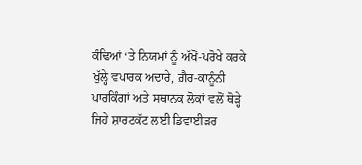ਕੰਢਿਆਂ ‘ਤੇ ਨਿਯਮਾਂ ਨੂੰ ਅੱਖੋਂ-ਪਰੋਖੇ ਕਰਕੇ ਖੁੱਲ੍ਹੇ ਵਪਾਰਕ ਅਦਾਰੇ, ਗ਼ੈਰ-ਕਾਨੂੰਨੀ ਪਾਰਕਿੰਗਾਂ ਅਤੇ ਸਥਾਨਕ ਲੋਕਾਂ ਵਲੋਂ ਥੋੜ੍ਹੇ ਜਿਹੇ ਸ਼ਾਰਟਕੱਟ ਲਈ ਡਿਵਾਈਡ਼ਰ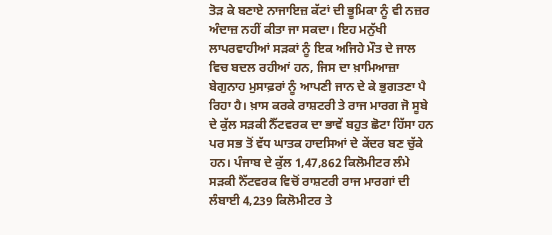ਤੋੜ ਕੇ ਬਣਾਏ ਨਾਜਾਇਜ਼ ਕੱਟਾਂ ਦੀ ਭੂਮਿਕਾ ਨੂੰ ਵੀ ਨਜ਼ਰ ਅੰਦਾਜ਼ ਨਹੀਂ ਕੀਤਾ ਜਾ ਸਕਦਾ। ਇਹ ਮਨੁੱਖੀ ਲਾਪਰਵਾਹੀਆਂ ਸੜਕਾਂ ਨੂੰ ਇਕ ਅਜਿਹੇ ਮੌਤ ਦੇ ਜਾਲ ਵਿਚ ਬਦਲ ਰਹੀਆਂ ਹਨ, ਜਿਸ ਦਾ ਖ਼ਾਮਿਆਜ਼ਾ ਬੇਗੁਨਾਹ ਮੁਸਾਫ਼ਰਾਂ ਨੂੰ ਆਪਣੀ ਜਾਨ ਦੇ ਕੇ ਭੁਗਤਣਾ ਪੈ ਰਿਹਾ ਹੈ। ਖ਼ਾਸ ਕਰਕੇ ਰਾਸ਼ਟਰੀ ਤੇ ਰਾਜ ਮਾਰਗ ਜੋ ਸੂਬੇ ਦੇ ਕੁੱਲ ਸੜਕੀ ਨੈੱਟਵਰਕ ਦਾ ਭਾਵੇਂ ਬਹੁਤ ਛੋਟਾ ਹਿੱਸਾ ਹਨ ਪਰ ਸਭ ਤੋਂ ਵੱਧ ਘਾਤਕ ਹਾਦਸਿਆਂ ਦੇ ਕੇਂਦਰ ਬਣ ਚੁੱਕੇ ਹਨ। ਪੰਜਾਬ ਦੇ ਕੁੱਲ 1,47,862 ਕਿਲੋਮੀਟਰ ਲੰਮੇ ਸੜਕੀ ਨੈੱਟਵਰਕ ਵਿਚੋਂ ਰਾਸ਼ਟਰੀ ਰਾਜ ਮਾਰਗਾਂ ਦੀ ਲੰਬਾਈ 4,239 ਕਿਲੋਮੀਟਰ ਤੇ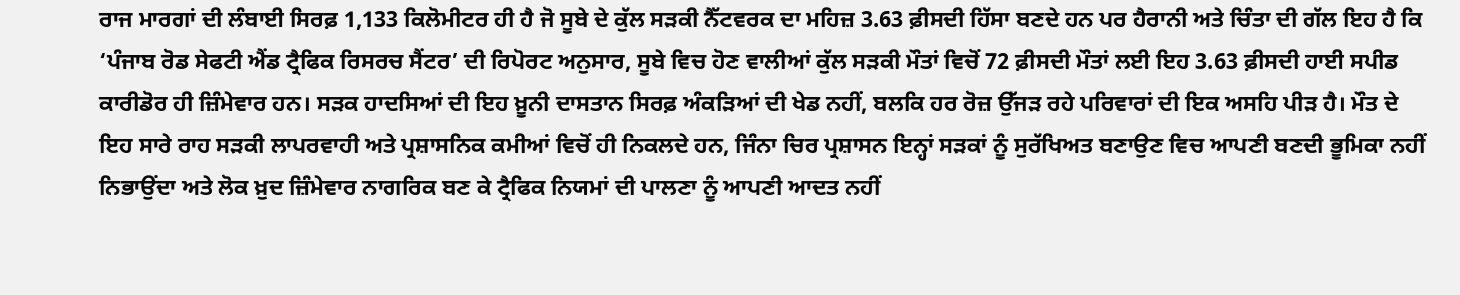ਰਾਜ ਮਾਰਗਾਂ ਦੀ ਲੰਬਾਈ ਸਿਰਫ਼ 1,133 ਕਿਲੋਮੀਟਰ ਹੀ ਹੈ ਜੋ ਸੂਬੇ ਦੇ ਕੁੱਲ ਸੜਕੀ ਨੈੱਟਵਰਕ ਦਾ ਮਹਿਜ਼ 3.63 ਫ਼ੀਸਦੀ ਹਿੱਸਾ ਬਣਦੇ ਹਨ ਪਰ ਹੈਰਾਨੀ ਅਤੇ ਚਿੰਤਾ ਦੀ ਗੱਲ ਇਹ ਹੈ ਕਿ ‘ਪੰਜਾਬ ਰੋਡ ਸੇਫਟੀ ਐਂਡ ਟ੍ਰੈਫਿਕ ਰਿਸਰਚ ਸੈਂਟਰ’ ਦੀ ਰਿਪੋਰਟ ਅਨੁਸਾਰ, ਸੂਬੇ ਵਿਚ ਹੋਣ ਵਾਲੀਆਂ ਕੁੱਲ ਸੜਕੀ ਮੌਤਾਂ ਵਿਚੋਂ 72 ਫ਼ੀਸਦੀ ਮੌਤਾਂ ਲਈ ਇਹ 3.63 ਫ਼ੀਸਦੀ ਹਾਈ ਸਪੀਡ ਕਾਰੀਡੋਰ ਹੀ ਜ਼ਿੰਮੇਵਾਰ ਹਨ। ਸੜਕ ਹਾਦਸਿਆਂ ਦੀ ਇਹ ਖ਼ੂਨੀ ਦਾਸਤਾਨ ਸਿਰਫ਼ ਅੰਕੜਿਆਂ ਦੀ ਖੇਡ ਨਹੀਂ, ਬਲਕਿ ਹਰ ਰੋਜ਼ ਉੱਜੜ ਰਹੇ ਪਰਿਵਾਰਾਂ ਦੀ ਇਕ ਅਸਹਿ ਪੀੜ ਹੈ। ਮੌਤ ਦੇ ਇਹ ਸਾਰੇ ਰਾਹ ਸੜਕੀ ਲਾਪਰਵਾਹੀ ਅਤੇ ਪ੍ਰਸ਼ਾਸਨਿਕ ਕਮੀਆਂ ਵਿਚੋਂ ਹੀ ਨਿਕਲਦੇ ਹਨ, ਜਿੰਨਾ ਚਿਰ ਪ੍ਰਸ਼ਾਸਨ ਇਨ੍ਹਾਂ ਸੜਕਾਂ ਨੂੰ ਸੁਰੱਖਿਅਤ ਬਣਾਉਣ ਵਿਚ ਆਪਣੀ ਬਣਦੀ ਭੂਮਿਕਾ ਨਹੀਂ ਨਿਭਾਉਂਦਾ ਅਤੇ ਲੋਕ ਖ਼ੁਦ ਜ਼ਿੰਮੇਵਾਰ ਨਾਗਰਿਕ ਬਣ ਕੇ ਟ੍ਰੈਫਿਕ ਨਿਯਮਾਂ ਦੀ ਪਾਲਣਾ ਨੂੰ ਆਪਣੀ ਆਦਤ ਨਹੀਂ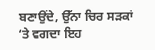ਬਣਾਉਂਦੇ, ਉੱਨਾ ਚਿਰ ਸੜਕਾਂ ‘ਤੇ ਵਗਦਾ ਇਹ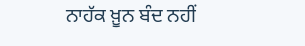ਨਾਹੱਕ ਖ਼ੂਨ ਬੰਦ ਨਹੀਂ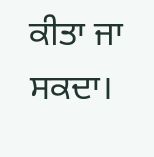ਕੀਤਾ ਜਾ ਸਕਦਾ।